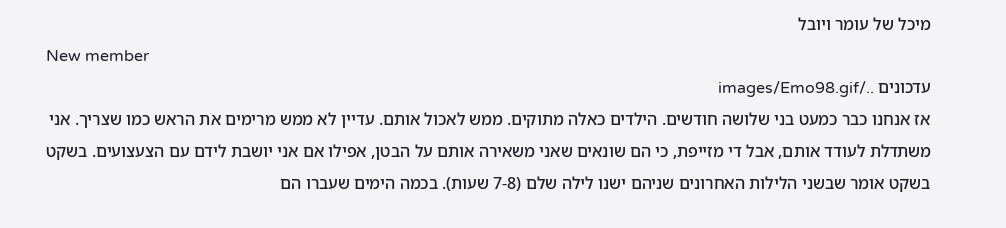מיכל של עומר ויובל
New member
עדכונים ../images/Emo98.gif
אז אנחנו כבר כמעט בני שלושה חודשים. הילדים כאלה מתוקים. ממש לאכול אותם. עדיין לא ממש מרימים את הראש כמו שצריך. אני משתדלת לעודד אותם, אבל די מזייפת, כי הם שונאים שאני משאירה אותם על הבטן, אפילו אם אני יושבת לידם עם הצעצועים. בשקט בשקט אומר שבשני הלילות האחרונים שניהם ישנו לילה שלם (7-8 שעות). בכמה הימים שעברו הם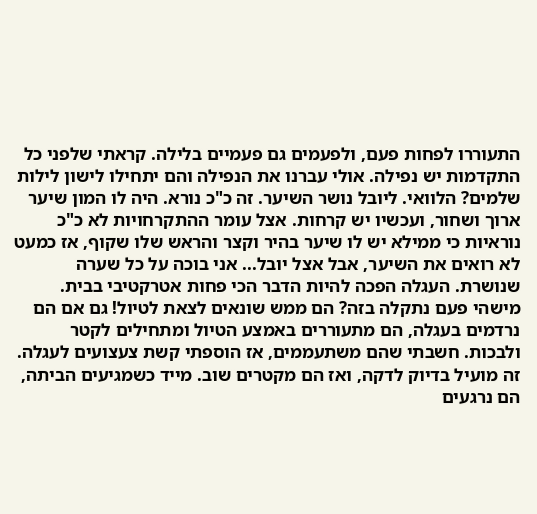התעוררו לפחות פעם, ולפעמים גם פעמיים בלילה. קראתי שלפני כל התקדמות יש נפילה. אולי עברנו את הנפילה והם יתחילו לישון לילות שלמים? הלוואי. ליובל נושר השיער. זה כ"כ נורא. היה לו המון שיער ארוך ושחור, ועכשיו יש קרחות. אצל עומר ההתקרחויות לא כ"כ נוראיות כי ממילא יש לו שיער בהיר וקצר והראש שלו שקוף, אז כמעט לא רואים את השיער, אבל אצל יובל... אני בוכה על כל שערה שנושרת. העגלה הפכה להיות הדבר הכי פחות אטרקטיבי בבית. מישהי פעם נתקלה בזה? הם ממש שונאים לצאת לטיול! גם אם הם נרדמים בעגלה, הם מתעוררים באמצע הטיול ומתחילים לקטר ולבכות. חשבתי שהם משתעממים, אז הוספתי קשת צעצועים לעגלה. זה מועיל בדיוק לדקה, ואז הם מקטרים שוב. מייד כשמגיעים הביתה, הם נרגעים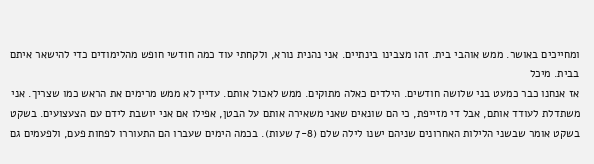ומחייכים באושר. ממש אוהבי בית. זהו מצבינו בינתיים. אני נהנית נורא, ולקחתי עוד כמה חודשי חופש מהלימודים כדי להישאר איתם בבית. מיכל
אז אנחנו כבר כמעט בני שלושה חודשים. הילדים כאלה מתוקים. ממש לאכול אותם. עדיין לא ממש מרימים את הראש כמו שצריך. אני משתדלת לעודד אותם, אבל די מזייפת, כי הם שונאים שאני משאירה אותם על הבטן, אפילו אם אני יושבת לידם עם הצעצועים. בשקט בשקט אומר שבשני הלילות האחרונים שניהם ישנו לילה שלם (7-8 שעות). בכמה הימים שעברו הם התעוררו לפחות פעם, ולפעמים גם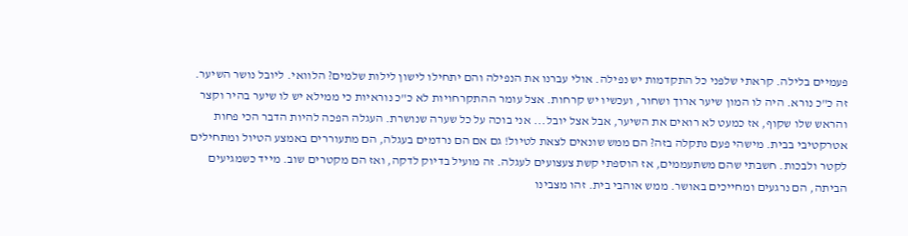פעמיים בלילה. קראתי שלפני כל התקדמות יש נפילה. אולי עברנו את הנפילה והם יתחילו לישון לילות שלמים? הלוואי. ליובל נושר השיער. זה כ"כ נורא. היה לו המון שיער ארוך ושחור, ועכשיו יש קרחות. אצל עומר ההתקרחויות לא כ"כ נוראיות כי ממילא יש לו שיער בהיר וקצר והראש שלו שקוף, אז כמעט לא רואים את השיער, אבל אצל יובל... אני בוכה על כל שערה שנושרת. העגלה הפכה להיות הדבר הכי פחות אטרקטיבי בבית. מישהי פעם נתקלה בזה? הם ממש שונאים לצאת לטיול! גם אם הם נרדמים בעגלה, הם מתעוררים באמצע הטיול ומתחילים לקטר ולבכות. חשבתי שהם משתעממים, אז הוספתי קשת צעצועים לעגלה. זה מועיל בדיוק לדקה, ואז הם מקטרים שוב. מייד כשמגיעים הביתה, הם נרגעים ומחייכים באושר. ממש אוהבי בית. זהו מצבינו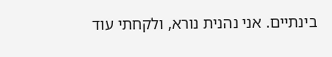בינתיים. אני נהנית נורא, ולקחתי עוד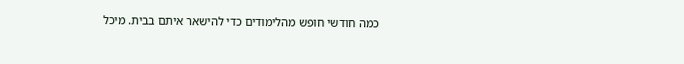כמה חודשי חופש מהלימודים כדי להישאר איתם בבית. מיכל